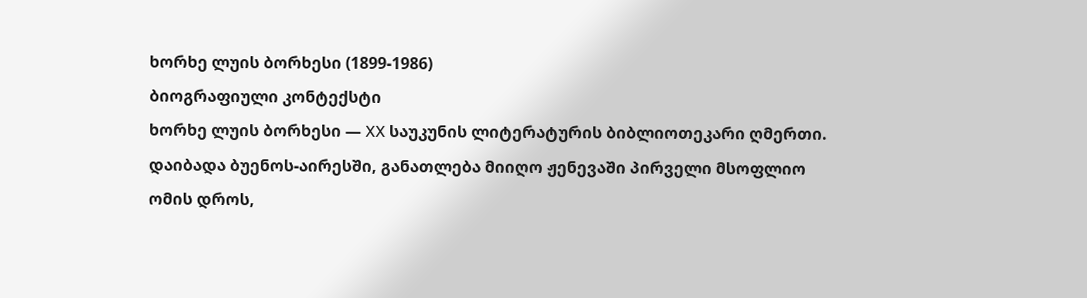ხორხე ლუის ბორხესი (1899-1986)
ბიოგრაფიული კონტექსტი
ხორხე ლუის ბორხესი — XX საუკუნის ლიტერატურის ბიბლიოთეკარი ღმერთი. დაიბადა ბუენოს-აირესში, განათლება მიიღო ჟენევაში პირველი მსოფლიო ომის დროს,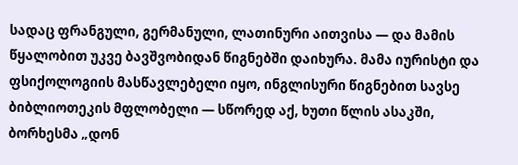სადაც ფრანგული, გერმანული, ლათინური აითვისა — და მამის წყალობით უკვე ბავშვობიდან წიგნებში დაიხურა. მამა იურისტი და ფსიქოლოგიის მასწავლებელი იყო, ინგლისური წიგნებით სავსე ბიბლიოთეკის მფლობელი — სწორედ აქ, ხუთი წლის ასაკში, ბორხესმა „დონ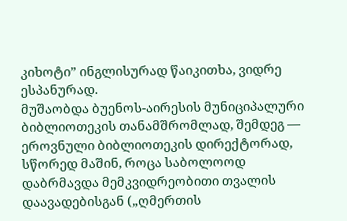კიხოტი” ინგლისურად წაიკითხა, ვიდრე ესპანურად.
მუშაობდა ბუენოს-აირესის მუნიციპალური ბიბლიოთეკის თანამშრომლად, შემდეგ — ეროვნული ბიბლიოთეკის დირექტორად, სწორედ მაშინ, როცა საბოლოოდ დაბრმავდა მემკვიდრეობითი თვალის დაავადებისგან („ღმერთის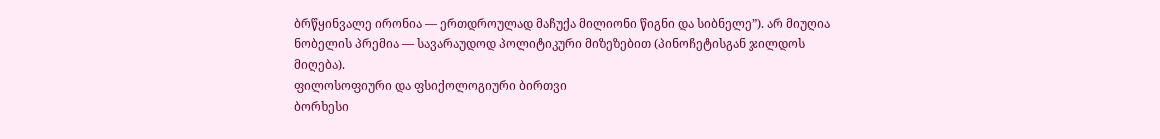ბრწყინვალე ირონია — ერთდროულად მაჩუქა მილიონი წიგნი და სიბნელე”). არ მიუღია ნობელის პრემია — სავარაუდოდ პოლიტიკური მიზეზებით (პინოჩეტისგან ჯილდოს მიღება).
ფილოსოფიური და ფსიქოლოგიური ბირთვი
ბორხესი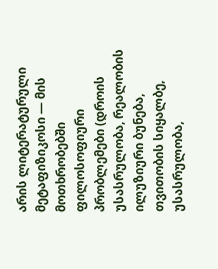არის ლიტერატურული მეტაფიზიკოსი — მის მოთხრობებში ფილოსოფიური პრობლემები (დროის უსასრულობა, რეალობის ილუზიური ბუნება, თვითობის სიყალბე, უსასრულობა,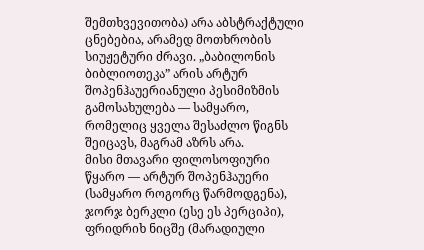შემთხვევითობა) არა აბსტრაქტული ცნებებია, არამედ მოთხრობის სიუჟეტური ძრავი. „ბაბილონის ბიბლიოთეკა” არის არტურ შოპენჰაუერიანული პესიმიზმის გამოსახულება — სამყარო, რომელიც ყველა შესაძლო წიგნს შეიცავს, მაგრამ აზრს არა.
მისი მთავარი ფილოსოფიური წყარო — არტურ შოპენჰაუერი (სამყარო როგორც წარმოდგენა), ჯორჯ ბერკლი (ესე ეს პერციპი), ფრიდრიხ ნიცშე (მარადიული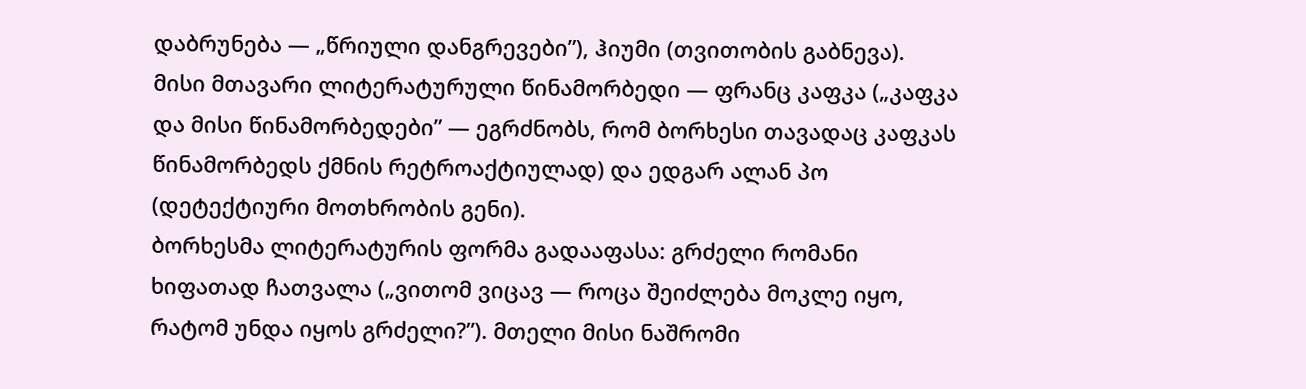დაბრუნება — „წრიული დანგრევები”), ჰიუმი (თვითობის გაბნევა). მისი მთავარი ლიტერატურული წინამორბედი — ფრანც კაფკა („კაფკა და მისი წინამორბედები” — ეგრძნობს, რომ ბორხესი თავადაც კაფკას წინამორბედს ქმნის რეტროაქტიულად) და ედგარ ალან პო (დეტექტიური მოთხრობის გენი).
ბორხესმა ლიტერატურის ფორმა გადააფასა: გრძელი რომანი ხიფათად ჩათვალა („ვითომ ვიცავ — როცა შეიძლება მოკლე იყო, რატომ უნდა იყოს გრძელი?”). მთელი მისი ნაშრომი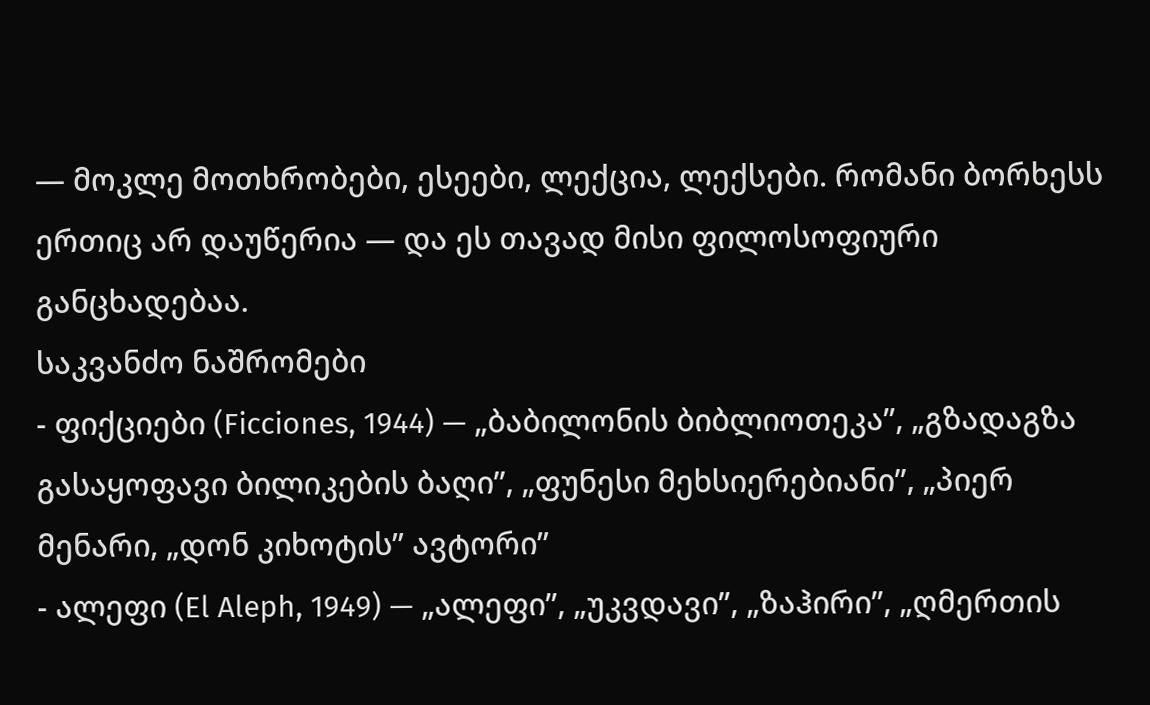— მოკლე მოთხრობები, ესეები, ლექცია, ლექსები. რომანი ბორხესს ერთიც არ დაუწერია — და ეს თავად მისი ფილოსოფიური განცხადებაა.
საკვანძო ნაშრომები
- ფიქციები (Ficciones, 1944) — „ბაბილონის ბიბლიოთეკა”, „გზადაგზა გასაყოფავი ბილიკების ბაღი”, „ფუნესი მეხსიერებიანი”, „პიერ მენარი, „დონ კიხოტის” ავტორი”
- ალეფი (El Aleph, 1949) — „ალეფი”, „უკვდავი”, „ზაჰირი”, „ღმერთის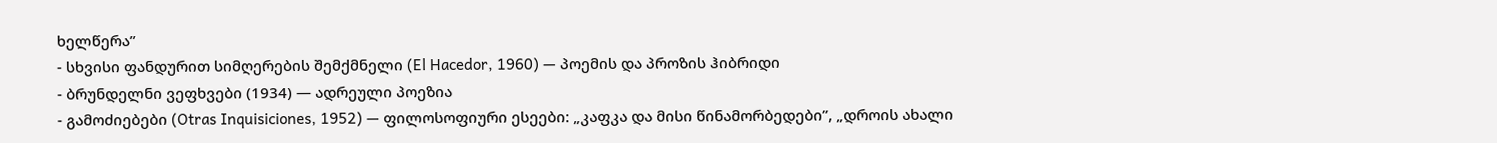ხელწერა”
- სხვისი ფანდურით სიმღერების შემქმნელი (El Hacedor, 1960) — პოემის და პროზის ჰიბრიდი
- ბრუნდელნი ვეფხვები (1934) — ადრეული პოეზია
- გამოძიებები (Otras Inquisiciones, 1952) — ფილოსოფიური ესეები: „კაფკა და მისი წინამორბედები”, „დროის ახალი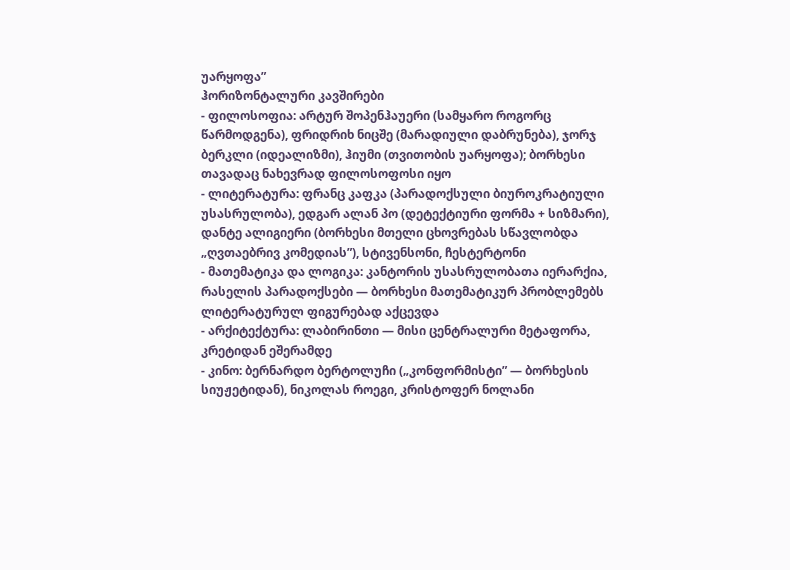უარყოფა”
ჰორიზონტალური კავშირები
- ფილოსოფია: არტურ შოპენჰაუერი (სამყარო როგორც წარმოდგენა), ფრიდრიხ ნიცშე (მარადიული დაბრუნება), ჯორჯ ბერკლი (იდეალიზმი), ჰიუმი (თვითობის უარყოფა); ბორხესი თავადაც ნახევრად ფილოსოფოსი იყო
- ლიტერატურა: ფრანც კაფკა (პარადოქსული ბიუროკრატიული უსასრულობა), ედგარ ალან პო (დეტექტიური ფორმა + სიზმარი), დანტე ალიგიერი (ბორხესი მთელი ცხოვრებას სწავლობდა „ღვთაებრივ კომედიას”), სტივენსონი, ჩესტერტონი
- მათემატიკა და ლოგიკა: კანტორის უსასრულობათა იერარქია, რასელის პარადოქსები — ბორხესი მათემატიკურ პრობლემებს ლიტერატურულ ფიგურებად აქცევდა
- არქიტექტურა: ლაბირინთი — მისი ცენტრალური მეტაფორა, კრეტიდან ეშერამდე
- კინო: ბერნარდო ბერტოლუჩი („კონფორმისტი” — ბორხესის სიუჟეტიდან), ნიკოლას როეგი, კრისტოფერ ნოლანი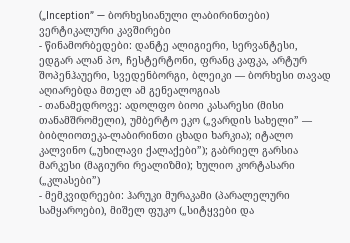(„Inception” — ბორხესიანული ლაბირინთები)
ვერტიკალური კავშირები
- წინამორბედები: დანტე ალიგიერი, სერვანტესი, ედგარ ალან პო, ჩესტერტონი, ფრანც კაფკა, არტურ შოპენჰაუერი, სვედენბორგი, ბლეიკი — ბორხესი თავად აღიარებდა მთელ ამ გენეალოგიას
- თანამედროვე: ადოლფო ბიოი კასარესი (მისი თანამშრომელი), უმბერტო ეკო („ვარდის სახელი” — ბიბლიოთეკა-ლაბირინთი ცხადი ხარკია); იტალო კალვინო („უხილავი ქალაქები”); გაბრიელ გარსია მარკესი (მაგიური რეალიზმი); ხულიო კორტასარი („კლასები”)
- მემკვიდრეები: ჰარუკი მურაკამი (პარალელური სამყაროები), მიშელ ფუკო („სიტყვები და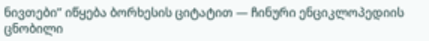ნივთები” იწყება ბორხესის ციტატით — ჩინური ენციკლოპედიის ცნობილი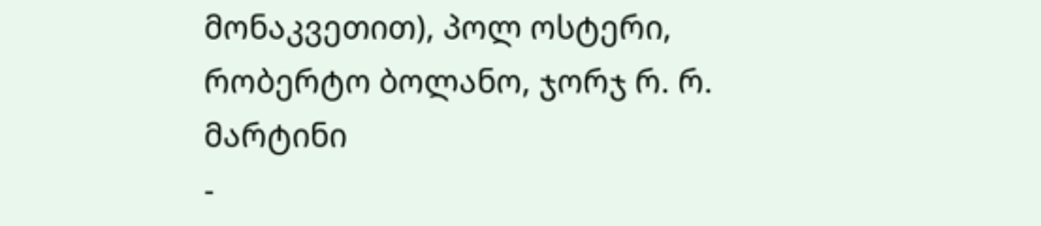მონაკვეთით), პოლ ოსტერი, რობერტო ბოლანო, ჯორჯ რ. რ. მარტინი
-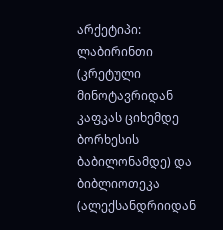არქეტიპი: ლაბირინთი (კრეტული მინოტავრიდან კაფკას ციხემდე ბორხესის ბაბილონამდე) და ბიბლიოთეკა (ალექსანდრიიდან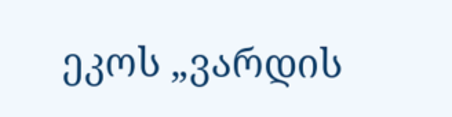ეკოს „ვარდის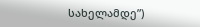სახელამდე”)